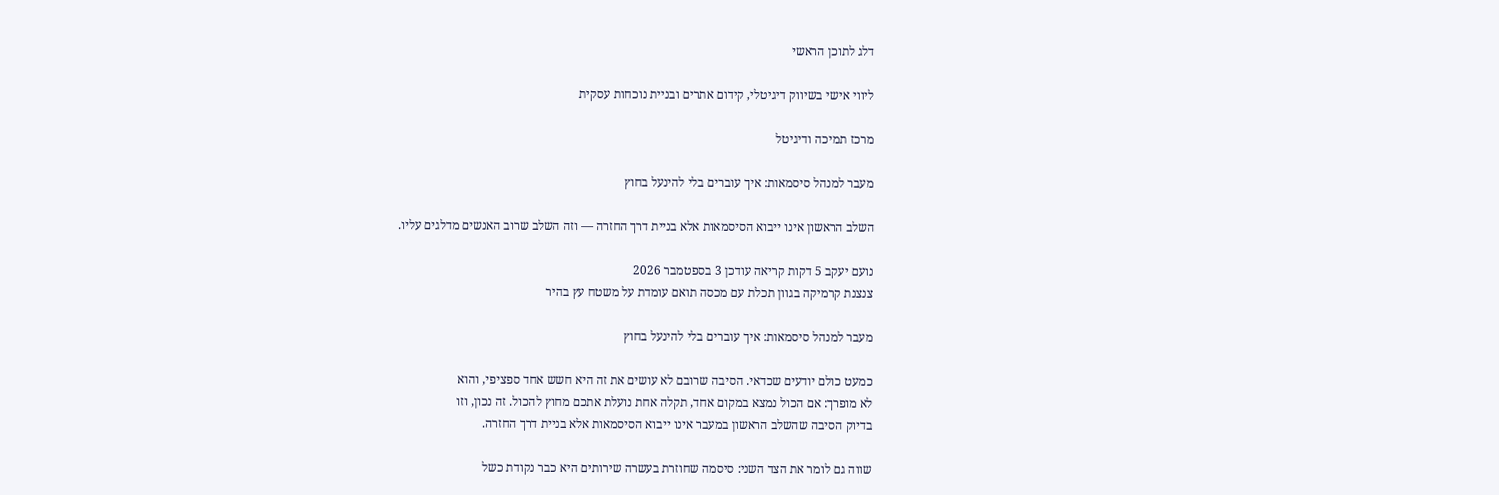דלג לתוכן הראשי

ליווי אישי בשיווק דיגיטלי, קידום אתרים ובניית נוכחות עסקית

מרכז תמיכה ודיגיטל

מעבר למנהל סיסמאות: איך עוברים בלי להינעל בחוץ

השלב הראשון אינו ייבוא הסיסמאות אלא בניית דרך החזרה — וזה השלב שרוב האנשים מדלגים עליו.

נועם יעקב 5 דקות קריאה עודכן 3 בספטמבר 2026
צנצנת קרמיקה בגוון תכלת עם מכסה תואם עומדת על משטח עץ בהיר

מעבר למנהל סיסמאות: איך עוברים בלי להינעל בחוץ

כמעט כולם יודעים שכדאי. הסיבה שרובם לא עושים את זה היא חשש אחד ספציפי, והוא
לא מופרך: אם הכול נמצא במקום אחד, תקלה אחת נועלת אתכם מחוץ להכול. זה נכון, וזו
בדיוק הסיבה שהשלב הראשון במעבר אינו ייבוא הסיסמאות אלא בניית דרך החזרה.

שווה גם לומר את הצד השני: סיסמה שחוזרת בעשרה שירותים היא כבר נקודת כשל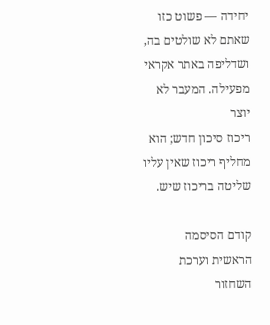יחידה — פשוט כזו שאתם לא שולטים בה, ושדליפה באתר אקראי מפעילה. המעבר לא יוצר
ריכוז סיכון חדש; הוא מחליף ריכוז שאין עליו שליטה בריכוז שיש.

קודם הסיסמה הראשית וערכת השחזור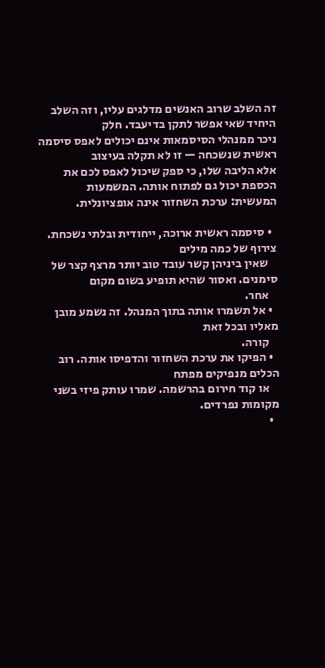זה השלב שרוב האנשים מדלגים עליו, וזה השלב היחיד שאי אפשר לתקן בדיעבד. חלק
ניכר ממנהלי הסיסמאות אינם יכולים לאפס סיסמה ראשית שנשכחה — זו לא תקלה בעיצוב
אלא הליבה שלו, כי ספק שיכול לאפס לכם את הכספת יכול גם לפתוח אותה. המשמעות
המעשית: ערכת השחזור אינה אופציונלית.

  • סיסמה ראשית ארוכה, ייחודית ובלתי נשכחת. צירוף של כמה מילים
    שאין ביניהן קשר עובד טוב יותר מרצף קצר של סימנים. ואסור שהיא תופיע בשום מקום
    אחר.
  • אל תשמרו אותה בתוך המנהל. זה נשמע מובן מאליו ובכל זאת
    קורה.
  • הפיקו את ערכת השחזור והדפיסו אותה. רוב הכלים מנפיקים מפתח
    או קוד חירום בהרשמה. שמרו עותק פיזי בשני מקומות נפרדים.
  •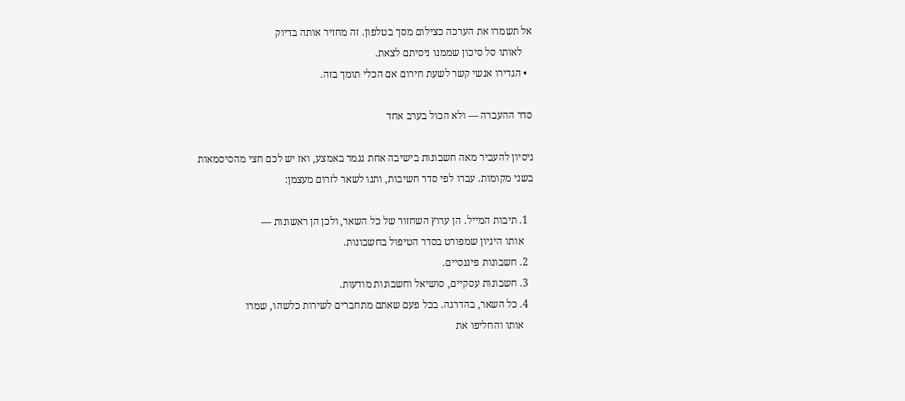אל תשמרו את הערכה כצילום מסך בטלפון. זה מחזיר אותה בדיוק
    לאותו סל סיכון שממנו ניסיתם לצאת.
  • הגדירו אנשי קשר לשעת חירום אם הכלי תומך בזה.

סדר ההעברה — ולא הכול בערב אחד

ניסיון להעביר מאה חשבונות בישיבה אחת נגמר באמצע, ואז יש לכם חצי מהסיסמאות
בשני מקומות. עברו לפי סדר חשיבות, ותנו לשאר לזרום מעצמן:

  1. תיבות המייל. הן ערוץ השחזור של כל השאר, ולכן הן ראשונות —
    אותו היגיון שמפורט בסדר הטיפול בחשבונות.
  2. חשבונות פיננסיים.
  3. חשבונות עסקיים, סושיאל וחשבונות מודעות.
  4. כל השאר, בהדרגה. בכל פעם שאתם מתחברים לשירות כלשהו, שמרו
    אותו והחליפו את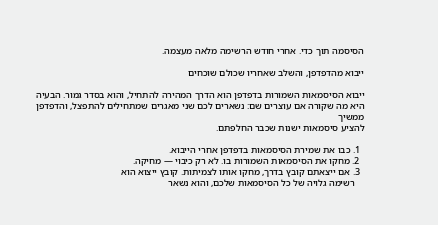הסיסמה תוך כדי. אחרי חודש הרשימה מלאה מעצמה.

ייבוא מהדפדפן, והשלב שאחריו שכולם שוכחים

ייבוא הסיסמאות השמורות בדפדפן הוא הדרך המהירה להתחיל, והוא בסדר גמור. הבעיה
היא מה שקורה אם עוצרים שם: נשארים לכם שני מאגרים שמתחילים להתפצל, והדפדפן ממשיך
להציע סיסמאות ישנות שכבר החלפתם.

  1. כבו את שמירת הסיסמאות בדפדפן אחרי הייבוא.
  2. מחקו את הסיסמאות השמורות בו. לא רק כיבוי — מחיקה.
  3. אם ייצאתם קובץ בדרך, מחקו אותו לצמיתות. קובץ ייצוא הוא
    רשימה גלויה של כל הסיסמאות שלכם, והוא נשאר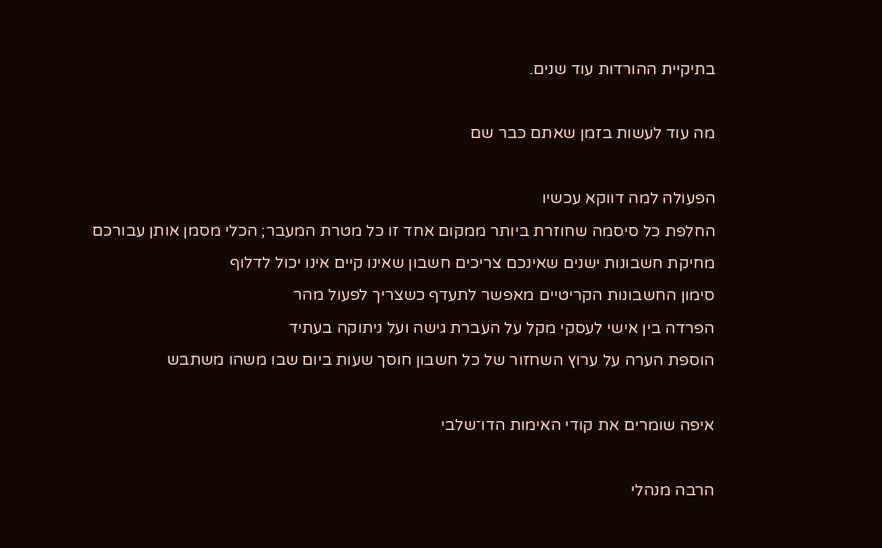בתיקיית ההורדות עוד שנים.

מה עוד לעשות בזמן שאתם כבר שם

הפעולה למה דווקא עכשיו
החלפת כל סיסמה שחוזרת ביותר ממקום אחד זו כל מטרת המעבר; הכלי מסמן אותן עבורכם
מחיקת חשבונות ישנים שאינכם צריכים חשבון שאינו קיים אינו יכול לדלוף
סימון החשבונות הקריטיים מאפשר לתעדף כשצריך לפעול מהר
הפרדה בין אישי לעסקי מקל על העברת גישה ועל ניתוקה בעתיד
הוספת הערה על ערוץ השחזור של כל חשבון חוסך שעות ביום שבו משהו משתבש

איפה שומרים את קודי האימות הדו־שלבי

הרבה מנהלי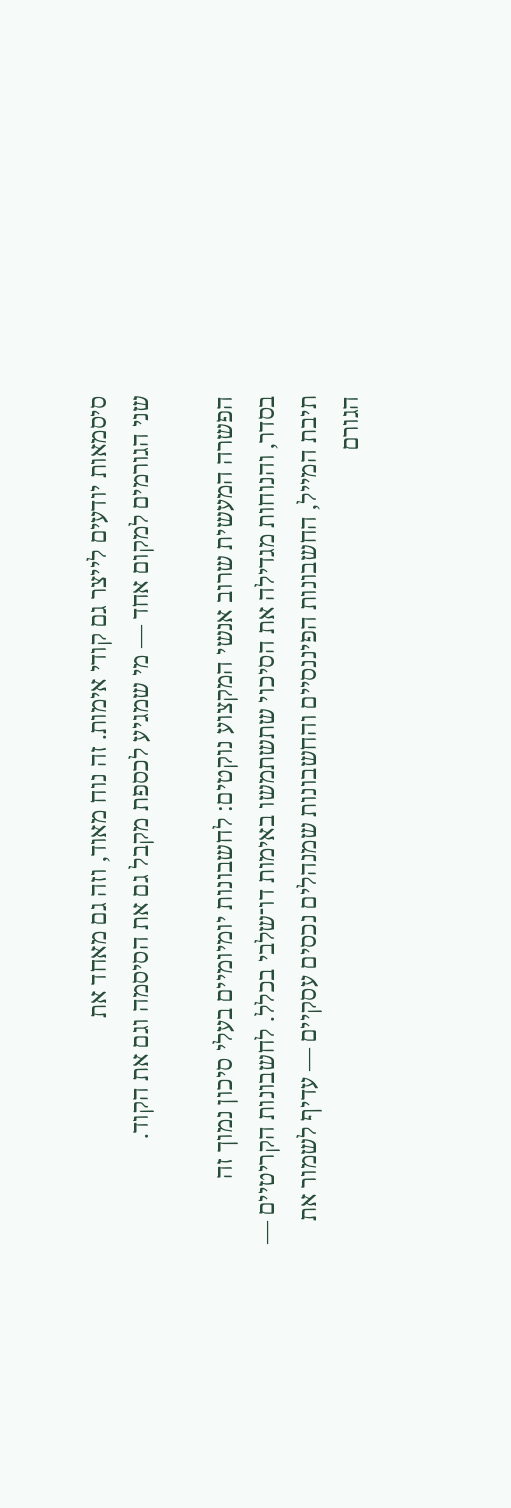סיסמאות יודעים לייצר גם קודי אימות. זה נוח מאוד, וזה גם מאחד את
שני הגורמים למקום אחד — מי שמגיע לכספת מקבל גם את הסיסמה וגם את הקוד.

הפשרה המעשית שרוב אנשי המקצוע נוקטים: לחשבונות יומיומיים בעלי סיכון נמוך זה
בסדר, והנוחות מגדילה את הסיכוי שתשתמשו באימות דו־שלבי בכלל. לחשבונות הקריטיים —
תיבת המייל, החשבונות הפיננסיים והחשבונות שמנהלים נכסים עסקיים — עדיף לשמור את
הגורם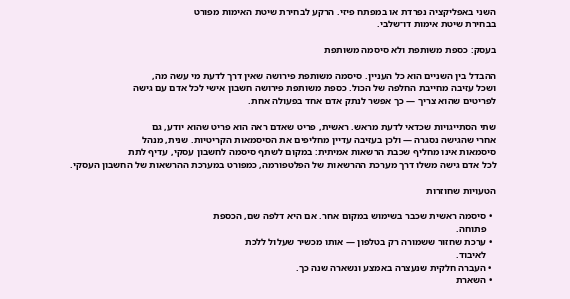השני באפליקציה נפרדת או במפתח פיזי. הרקע לבחירת שיטת האימות מפורט
בבחירת שיטת אימות דו־שלבי.

בעסק: כספת משותפת ולא סיסמה משותפת

ההבדל בין השניים הוא כל העניין. סיסמה משותפת פירושה שאין דרך לדעת מי עשה מה,
ושכל עזיבה מחייבת החלפה של הכול. כספת משותפת פירושה חשבון אישי לכל אדם עם גישה
לפריטים שהוא צריך — כך אפשר לנתק אדם אחד בפעולה אחת.

שתי הסתייגויות שכדאי לדעת מראש. ראשית, פריט שאדם ראה הוא פריט שהוא יודע, גם
אחרי שהגישה נסגרה — ולכן בעזיבה עדיין מחליפים את הסיסמאות הקריטיות. שנית, מנהל
סיסמאות אינו מחליף שכבת הרשאות אמיתית: במקום לשתף סיסמה לחשבון עסקי, עדיף לתת
לכל אדם גישה משלו דרך מערכת ההרשאות של הפלטפורמה, כמפורט במערכת ההרשאות של החשבון העסקי.

הטעויות שחוזרות

  • סיסמה ראשית שכבר בשימוש במקום אחר. אם היא דלפה שם, הכספת
    פתוחה.
  • ערכת שחזור ששמורה רק בטלפון — אותו מכשיר שעלול ללכת
    לאיבוד.
  • העברה חלקית שנעצרה באמצע ונשארה שנה כך.
  • השארת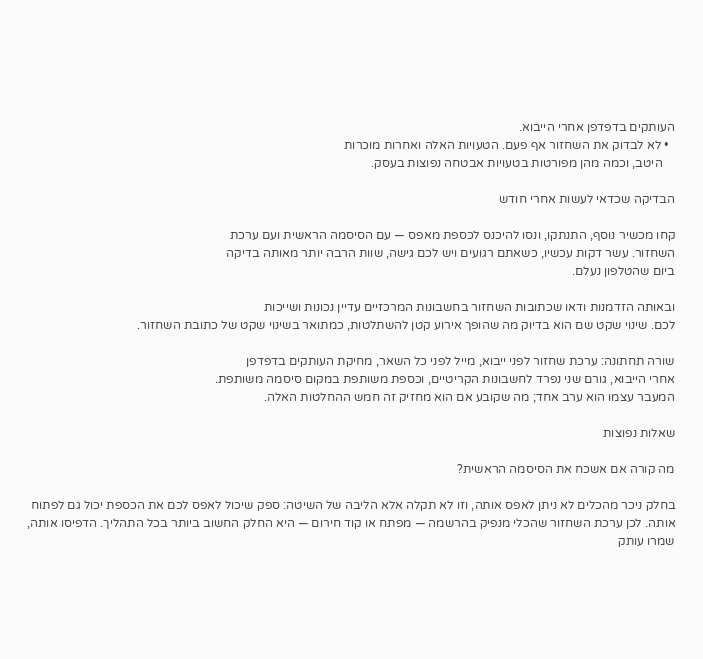העותקים בדפדפן אחרי הייבוא.
  • לא לבדוק את השחזור אף פעם. הטעויות האלה ואחרות מוכרות
    היטב, וכמה מהן מפורטות בטעויות אבטחה נפוצות בעסק.

הבדיקה שכדאי לעשות אחרי חודש

קחו מכשיר נוסף, התנתקו, ונסו להיכנס לכספת מאפס — עם הסיסמה הראשית ועם ערכת
השחזור. עשר דקות עכשיו, כשאתם רגועים ויש לכם גישה, שוות הרבה יותר מאותה בדיקה
ביום שהטלפון נעלם.

ובאותה הזדמנות ודאו שכתובות השחזור בחשבונות המרכזיים עדיין נכונות ושייכות
לכם. שינוי שקט שם הוא בדיוק מה שהופך אירוע קטן להשתלטות, כמתואר בשינוי שקט של כתובת השחזור.

שורה תחתונה: ערכת שחזור לפני ייבוא, מייל לפני כל השאר, מחיקת העותקים בדפדפן
אחרי הייבוא, גורם שני נפרד לחשבונות הקריטיים, וכספת משותפת במקום סיסמה משותפת.
המעבר עצמו הוא ערב אחד; מה שקובע אם הוא מחזיק זה חמש ההחלטות האלה.

שאלות נפוצות

מה קורה אם אשכח את הסיסמה הראשית?

בחלק ניכר מהכלים לא ניתן לאפס אותה, וזו לא תקלה אלא הליבה של השיטה: ספק שיכול לאפס לכם את הכספת יכול גם לפתוח אותה. לכן ערכת השחזור שהכלי מנפיק בהרשמה — מפתח או קוד חירום — היא החלק החשוב ביותר בכל התהליך. הדפיסו אותה, שמרו עותק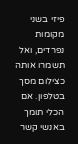פיזי בשני מקומות נפרדים, ואל תשמרו אותה כצילום מסך בטלפון. אם הכלי תומך באנשי קשר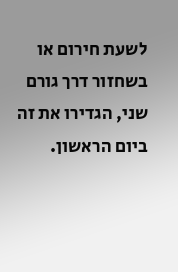לשעת חירום או בשחזור דרך גורם שני, הגדירו את זה ביום הראשון.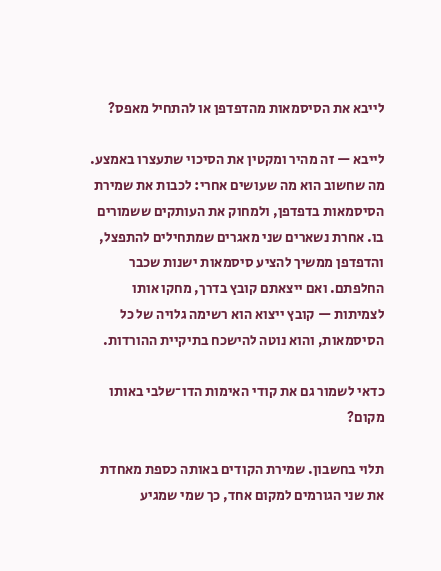לייבא את הסיסמאות מהדפדפן או להתחיל מאפס?

לייבא — זה מהיר ומקטין את הסיכוי שתעצרו באמצע. מה שחשוב הוא מה שעושים אחרי: לכבות את שמירת הסיסמאות בדפדפן, ולמחוק את העותקים ששמורים בו. אחרת נשארים שני מאגרים שמתחילים להתפצל, והדפדפן ממשיך להציע סיסמאות ישנות שכבר החלפתם. ואם ייצאתם קובץ בדרך, מחקו אותו לצמיתות — קובץ ייצוא הוא רשימה גלויה של כל הסיסמאות, והוא נוטה להישכח בתיקיית ההורדות.

כדאי לשמור גם את קודי האימות הדו־שלבי באותו מקום?

תלוי בחשבון. שמירת הקודים באותה כספת מאחדת את שני הגורמים למקום אחד, כך שמי שמגיע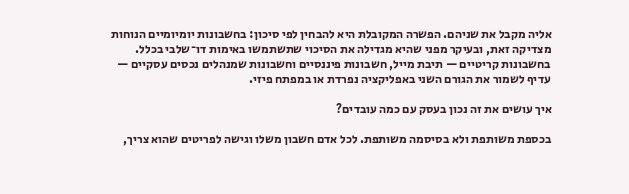אליה מקבל את שניהם. הפשרה המקובלת היא להבחין לפי סיכון: בחשבונות יומיומיים הנוחות מצדיקה זאת, ובעיקר מפני שהיא מגדילה את הסיכוי שתשתמשו באימות דו־שלבי בכלל. בחשבונות קריטיים — תיבת מייל, חשבונות פיננסיים וחשבונות שמנהלים נכסים עסקיים — עדיף לשמור את הגורם השני באפליקציה נפרדת או במפתח פיזי.

איך עושים את זה נכון בעסק עם כמה עובדים?

בכספת משותפת ולא בסיסמה משותפת. לכל אדם חשבון משלו וגישה לפריטים שהוא צריך,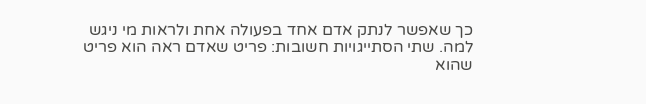כך שאפשר לנתק אדם אחד בפעולה אחת ולראות מי ניגש למה. שתי הסתייגויות חשובות: פריט שאדם ראה הוא פריט שהוא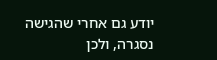יודע גם אחרי שהגישה נסגרה, ולכן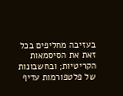בעזיבה מחליפים בכל זאת את הסיסמאות הקריטיות; ובחשבונות של פלטפורמות עדיף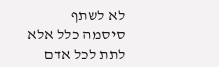לא לשתף סיסמה כלל אלא לתת לכל אדם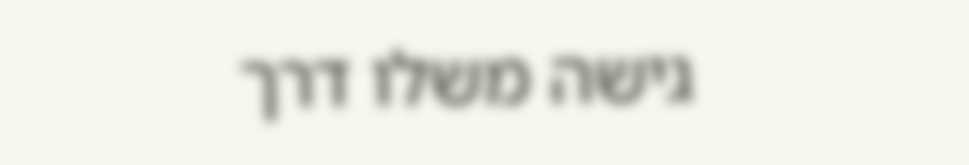גישה משלו דרך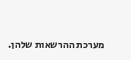מערכת ההרשאות שלהן.